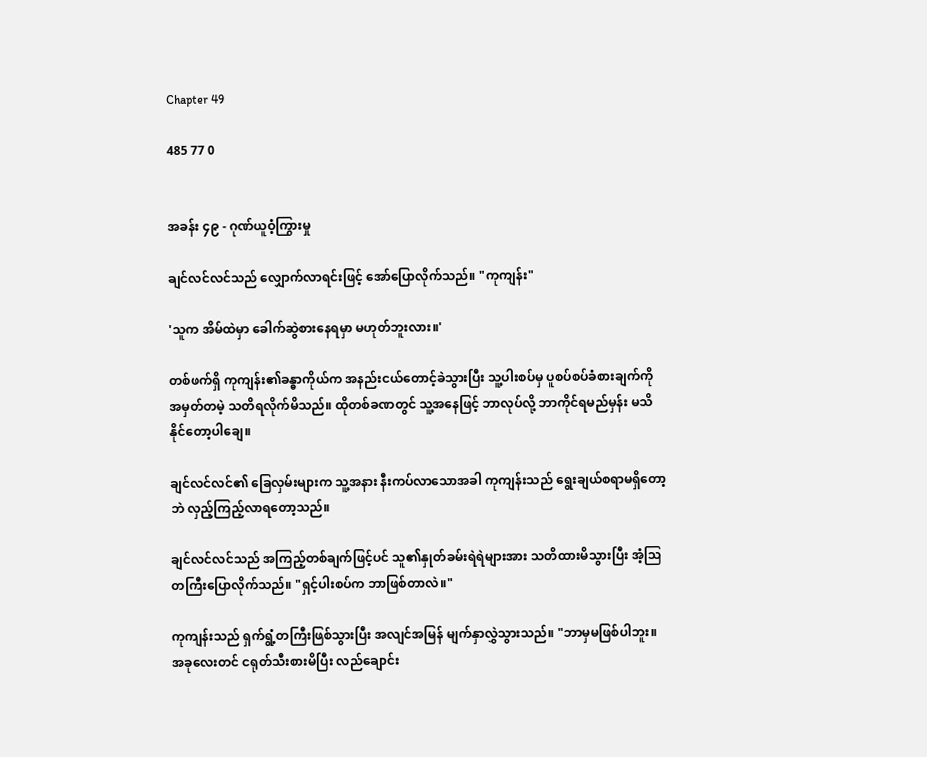Chapter 49

485 77 0


အခန်း ၄၉ - ဂုဏ်ယူဝံ့ကြွားမှု

ချင်လင်လင်သည် လျှောက်လာရင်းဖြင့် အော်ပြောလိုက်သည်။ "ကုကျန်း"

'သူက အိမ်ထဲမှာ ခေါက်ဆွဲစားနေရမှာ မဟုတ်ဘူးလား။'

တစ်ဖက်ရှိ ကုကျန်း၏ခန္ဓာကိုယ်က အနည်းငယ်တောင့်ခဲသွားပြီး သူ့ပါးစပ်မှ ပူစပ်စပ်ခံစားချက်ကို အမှတ်တမဲ့ သတိရလိုက်မိသည်။ ထိုတစ်ခဏတွင် သူ့အနေဖြင့် ဘာလုပ်လို့ ဘာကိုင်ရမည်မှန်း မသိနိုင်တော့ပါချေ။

ချင်လင်လင်၏ ခြေလှမ်းများက သူ့အနား နီးကပ်လာသောအခါ ကုကျန်းသည် ရွေးချယ်စရာမရှိတော့ဘဲ လှည့်ကြည့်လာရတော့သည်။

ချင်လင်လင်သည် အကြည့်တစ်ချက်ဖြင့်ပင် သူ၏နှုတ်ခမ်းရဲရဲများအား သတိထားမိသွားပြီး အံ့ဩတကြီးပြောလိုက်သည်။ "ရှင့်ပါးစပ်က ဘာဖြစ်တာလဲ။"

ကုကျန်းသည် ရှက်ရွံ့တကြီးဖြစ်သွားပြီး အလျင်အမြန် မျက်နှာလွှဲသွားသည်။ "ဘာမှမဖြစ်ပါဘူး။ အခုလေးတင် ငရုတ်သီးစားမိပြီး လည်ချောင်း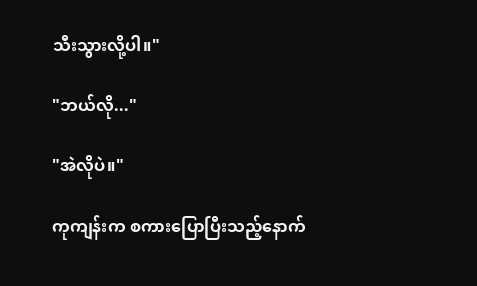သီးသွားလို့ပါ။"

"ဘယ်လို..."

"အဲလိုပဲ။"

ကုကျန်းက စကားပြောပြီးသည့်နောက်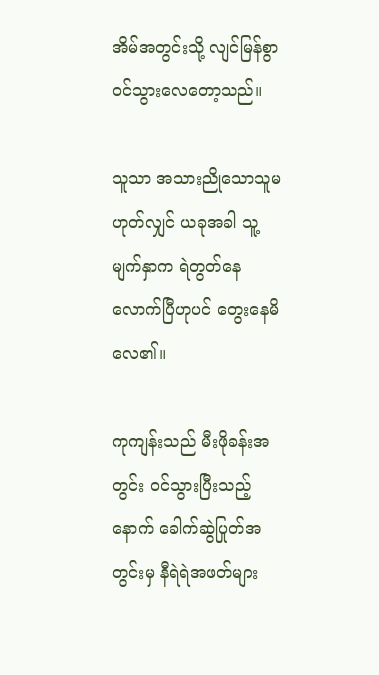အိမ်အတွင်းသို့ လျင်မြန်စွာ ဝင်သွားလေတော့သည်။

သူသာ အသားညိုသောသူမဟုတ်လျှင် ယခုအခါ သူ့မျက်နှာက ရဲတွတ်နေလောက်ပြီဟုပင် တွေးနေမိလေ၏။

ကုကျန်းသည် မီးဖိုခန်းအတွင်း ဝင်သွားပြီးသည့်နောက် ခေါက်ဆွဲပြုတ်အတွင်းမှ နီရဲရဲအဖတ်များ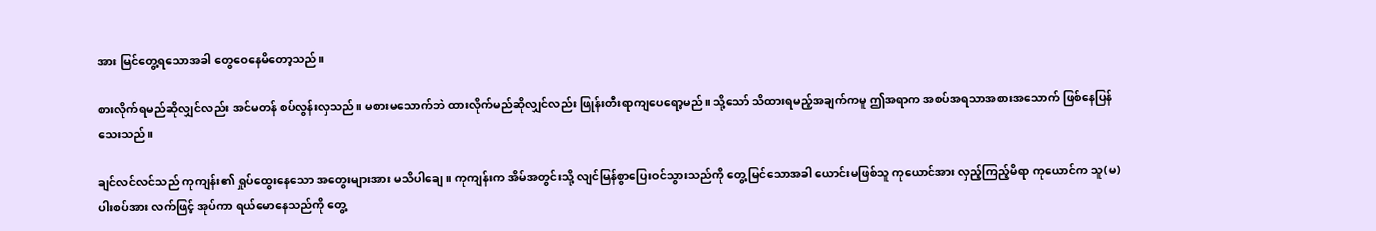အား မြင်တွေ့ရသောအခါ တွေဝေနေမိတော့သည်။

စားလိုက်ရမည်ဆိုလျှင်လည်း အင်မတန် စပ်လွန်းလှသည်။ မစားမသောက်ဘဲ ထားလိုက်မည်ဆိုလျှင်လည်း ဖြုန်းတီးရာကျပေရော့မည်။ သို့သော် သိထားရမည့်အချက်ကမူ ဤအရာက အစပ်အရသာအစားအသောက် ဖြစ်နေပြန်သေးသည်။

ချင်လင်လင်သည် ကုကျန်း၏ ရှုပ်ထွေးနေသော အတွေးများအား မသိပါချေ။ ကုကျန်းက အိမ်အတွင်းသို့ လျင်မြန်စွာပြေးဝင်သွားသည်ကို တွေ့မြင်သောအခါ ယောင်းမဖြစ်သူ ကုယောင်အား လှည့်ကြည့်မိရာ ကုယောင်က သူ(မ)ပါးစပ်အား လက်ဖြင့် အုပ်ကာ ရယ်မောနေသည်ကို တွေ့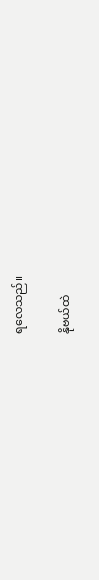ရလေသည်။

နိုဗယ်ထဲ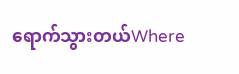ရောက်သွားတယ်Where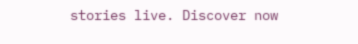stories live. Discover now